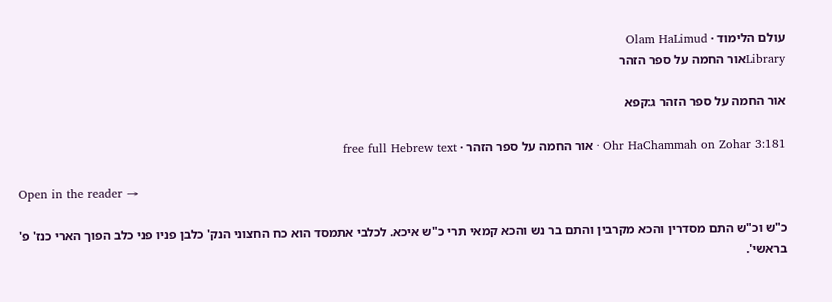עולם הלימוד · Olam HaLimud
Libraryאור החמה על ספר הזהר

אור החמה על ספר הזהר ג:קפא

Ohr HaChammah on Zohar 3:181 · אור החמה על ספר הזהר · free full Hebrew text

Open in the reader →

כ"ש וכ"ש התם מסדרין והכא מקרבין והתם בר נש והכא קמאי תרי כ"ש איכא. לכלבי אתמסד הוא כח החצוני הנק' כלבן פניו פני כלב הפוך הארי כנז' פ' בראשי'.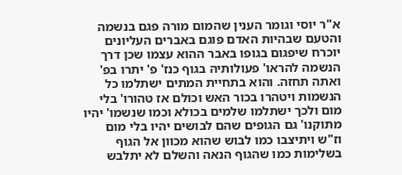א"ר יוסי וגומר הענין שהמום מורה פגם בנשמה והטעם שבהיות האדם פוגם באברים העליונים יוכרח שיפגום בגופו באבר ההוא עצמו שכן דרך הנשמה להראו' פעולותיה בגוף כנז' פ' יתרו בפ' ואתה תחזה. והוא בתחיית המתים ישתלמו כל הנשמות ויטהרו בכור האש וכולם אז טהורו' בלי מום ולכך ישתלמו שלמים בכולא וכמו שנשמו' יהיו מתוקנו' גם הגופים שהם לבושים יהיו בלי מום וז"ש ויתיצבו כמו לבוש שהוא מכוון אל הגוף בשלימות כמו שהגוף הנאה והשלם לא יתלבש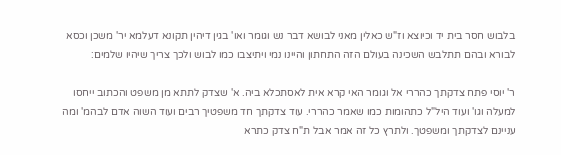בלבוש חסר בית יד וכיוצא וז"ש כאלין מאני לבושא דבר נש וגומר ואו' בגין דיהין תקונא דעלמא יר' משכן וכסא לבורא ובהם תתלבש השכינה בעולם הזה התחתון והיינו נמי ויתיצבו כמו לבוש ולכך צריך שיהיו שלמים:

ר' יוסי פתח צדקתך כהררי אל וגומר האי קרא אית לאסתכלא ביה. א' שצדק לתתא מן משפט והכתוב ייחסו למעלה וגו' ועוד היל"ל כתהומות כמו שאמר כהררי. עוד צדקתך חד משפטיך רבים ועוד השוה אדם לבהמ' ומה עניינם לצדקתך ומשפטך. ולתרץ כל זה אמר אבל ת"ח צדק כתרא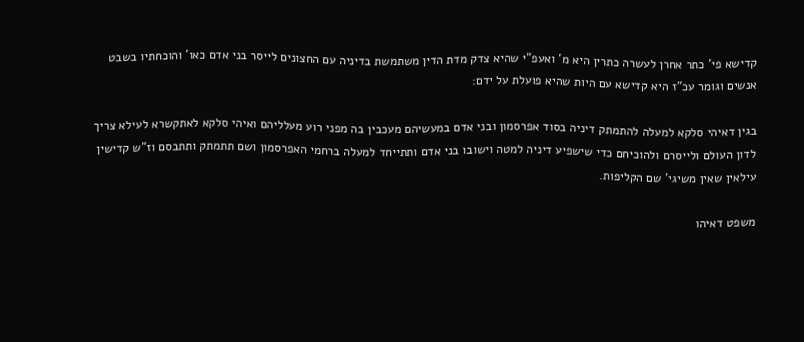קדישא פי' כתר אחרן לעשרה כתרין היא מ' ואעפ"י שהיא צדק מדת הדין משתמשת בדיניה עם החצונים לייסר בני אדם כאו' והוכחתיו בשבט אנשים וגומר עכ"ז היא קדישא עם היות שהיא פועלת על ידם:

בגין דאיהי סלקא למעלה להתמתק דיניה בסוד אפרסמון ובני אדם במעשיהם מעכבין בה מפני רוע מעלליהם ואיהי סלקא לאתקשרא לעילא צריך לדון העולם ולייסרם ולהוכיחם כדי שישפיע דיניה למטה וישובו בני אדם ותתייחד למעלה ברחמי האפרסמון ושם תתמתק ותתבסם וז"ש קדישין עילאין שאין משיגי' שם הקליפות.

משפט דאיהו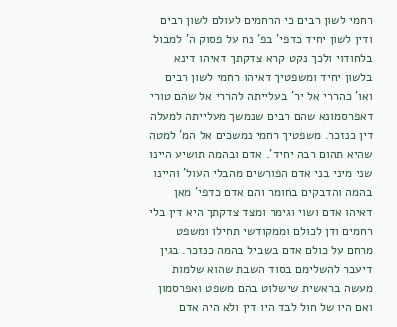רחמי לשון רבים כי הרחמים לעולם לשון רבים ודין לשון יחיד כדפי' בפ' נח על פסוק ה' למבול בלחודוי ולכך נקט קרא צדקתך דאיהו דינא בלשון יחיד ומשפטיך דאיהו רחמי לשון רבים ואו' כהררי אל יר' בעלייתה להררי אל שהם טורי דאפרסמונא שהם רבים שנמשך מעלייתה למעלה דין כנזכר. משפטיך רחמי נמשכים אל המ' למטה שהיא תהום רבה יחיד'. אדם ובהמה תושיע היינו שני מיני בני אדם הפורשים מהבלי העול' והיינו בהמה והדבקים בחומר והם אדם כדפי' מאן דאיהו אדם ושוי וגימר ומצד צדקתך היא דין בלי רחמים ודן לכולם וממקודשי תחילו ומשפט מרחם על כולם אדם בשביל בהמה כנזכר. בגין דיעבר להשלימם בסוד השבת שהוא שלמות מעשה בראשית שישלוט בהם משפט ואפרסמון ואם היו של חול לבד היו דין ולא היה אדם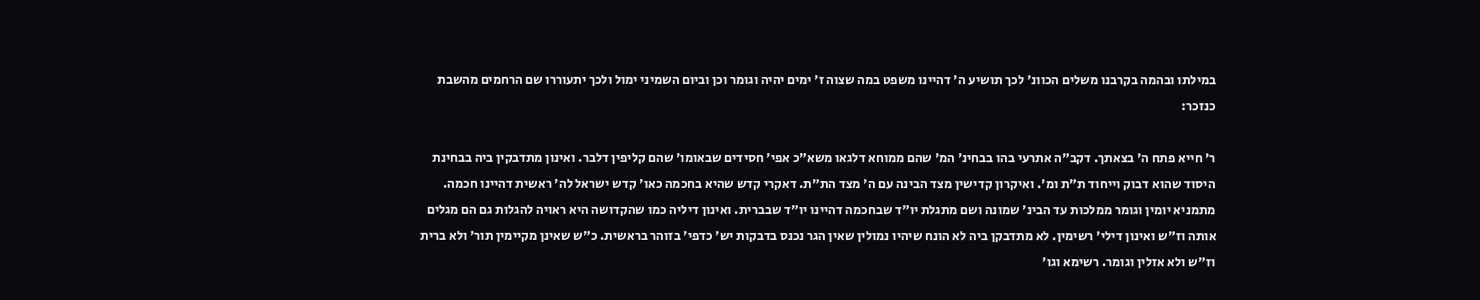במילתו ובהמה בקרבנו משלים הכוונ' לכך תושיע ה' דהיינו משפט במה שצוה ז' ימים יהיה וגומר וכן וביום השמיני ימול ולכך יתעוררו שם הרחמים מהשבת כנזכר:

ר' חייא פתח ה' בצאתך. דקב"ה אתרעי בהו בבחינ' המ' שהם ממוחא דלגאו משא"כ אפי' חסידים שבאומו' שהם קליפין דלבר. ואינון מתדבקין ביה בבחינת היסוד שהוא דבוק וייחוד ת"ת ומ'. ואיקרון קדישין מצד הבינה עם ה' מצד הת"ת. דאקרי קדש שהיא בחכמה כאו' קדש ישראל לה' ראשית דהיינו חכמה. מתמניא יומין וגומר ממלכות עד הבינ' שמונה ושם מתגלת יו"ד שבחכמה דהיינו יו"ד שבברית. ואינון דיליה כמו שהקדושה היא ראויה להגלות גם הם מגלים אותה וז"ש ואינון דילי' רשימין. לא מתדבקן ביה לא הונח שיהיו נמולין שאין הגר נכנס בדבקות יש' כדפי' בזוהר בראשית. כ"ש שאינן מקיימין תור' ולא ברית וז"ש ולא אזלין וגומר. רשימא וגו'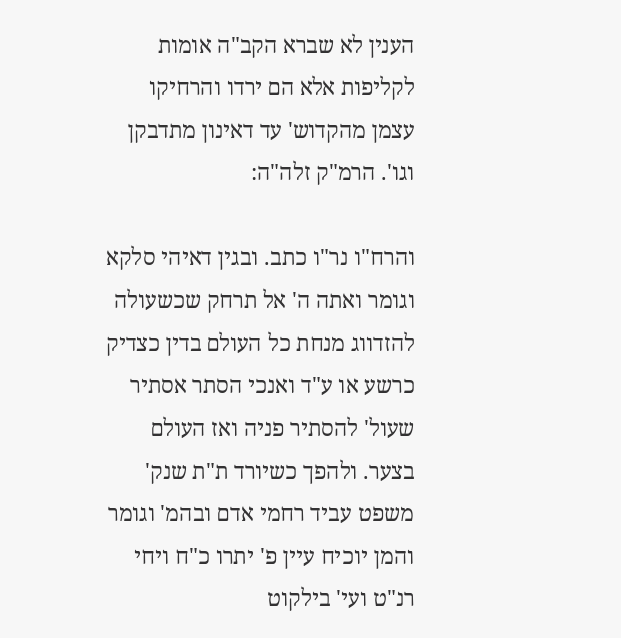הענין לא שברא הקב"ה אומות לקליפות אלא הם ירדו והרחיקו עצמן מהקדוש' עד דאינון מתדבקן וגו'. הרמ"ק זלה"ה:

והרח"ו נר"ו כתב. ובגין דאיהי סלקא וגומר ואתה ה' אל תרחק שכשעולה להזדווג מנחת כל העולם בדין כצדיק כרשע או ע"ד ואנכי הסתר אסתיר שעול' להסתיר פניה ואז העולם בצער. ולהפך כשיורד ת"ת שנק' משפט עביד רחמי אדם ובהמ' וגומר והמן יוכיח עיין פ' יתרו כ"ח ויחי רנ"ט ועי' בילקוט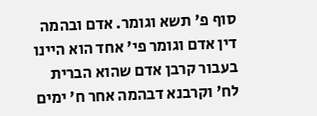סוף פ' תשא וגומר. אדם ובהמה דין אדם וגומר פי' אחד הוא היינו בעבור קרבן אדם שהוא הברית לח' וקרבנא דבהמה אחר ח' ימים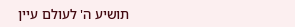תושיע ה' לעולם עיין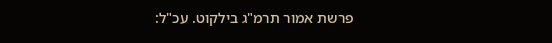פרשת אמור תרמ"ג בילקוט. עכ"ל: